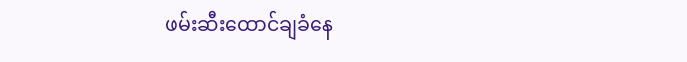ဖမ်းဆီးထောင်ချခံနေ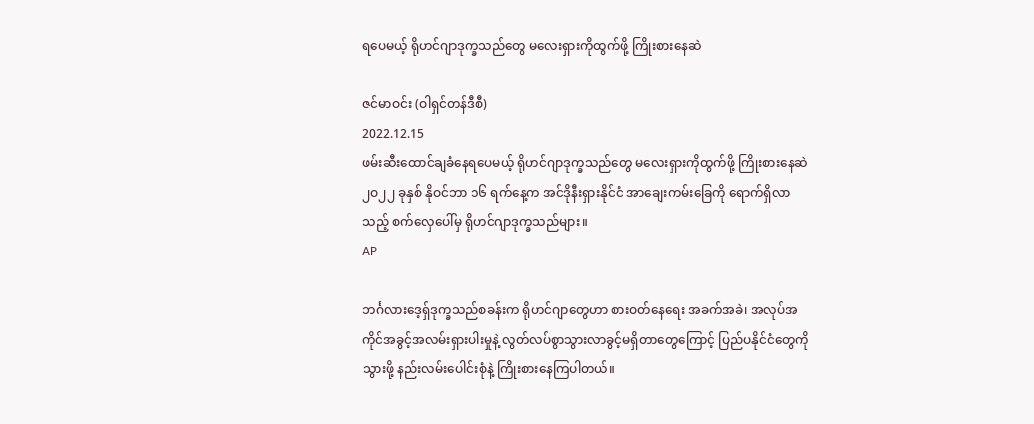ရပေမယ့် ရိုဟင်ဂျာဒုက္ခသည်တွေ မလေးရှားကိုထွက်ဖို့ ကြိုးစားနေဆဲ

ဇင်မာဝင်း (ဝါရှင်တန်ဒီစီ)
2022.12.15
ဖမ်းဆီးထောင်ချခံနေရပေမယ့် ရိုဟင်ဂျာဒုက္ခသည်တွေ မလေးရှားကိုထွက်ဖို့ ကြိုးစားနေဆဲ ၂ဝ၂၂ ခုနှစ် နိုဝင်ဘာ ၁၆ ရက်နေ့က အင်ဒိုနီးရှားနိုင်ငံ အာချေးကမ်းခြေကို ရောက်ရှိလာသည့် စက်လှေပေါ်မှ ရိုဟင်ဂျာဒုက္ခသည်များ။
AP

ဘင်္ဂလားဒေ့ရှ်ဒုက္ခသည်စခန်းက ရိုဟင်ဂျာတွေဟာ စားဝတ်နေရေး အခက်အခဲ၊ အလုပ်အကိုင်အခွင့်အလမ်းရှားပါးမှုနဲ့ လွတ်လပ်စွာသွားလာခွင့်မရှိတာတွေကြောင့် ပြည်ပနိုင်ငံတွေကို သွားဖို့ နည်းလမ်းပေါင်းစုံနဲ့ ကြိုးစားနေကြပါတယ်။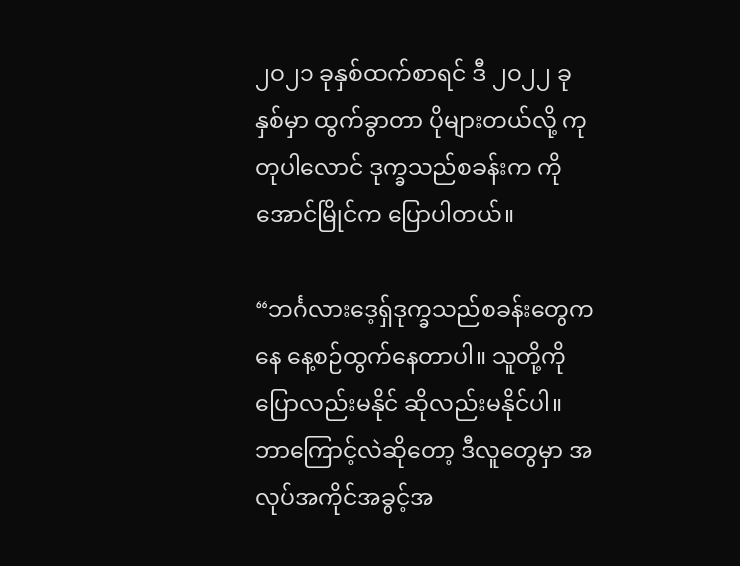၂ဝ၂၁ ခုနှစ်ထက်စာရင် ဒီ ၂ဝ၂၂ ခုနှစ်မှာ ထွက်ခွာတာ ပိုများတယ်လို့ ကုတုပါလောင် ဒုက္ခသည်စခန်းက ကိုအောင်မြိုင်က ပြောပါတယ်။

“ဘင်္ဂလားဒေ့ရှ်ဒုက္ခသည်စခန်းတွေကနေ နေ့စဉ်ထွက်နေတာပါ။ သူတို့ကို ပြောလည်းမနိုင် ဆိုလည်းမနိုင်ပါ။ ဘာကြောင့်လဲဆိုတော့ ဒီလူတွေမှာ အလုပ်အကိုင်အခွင့်အ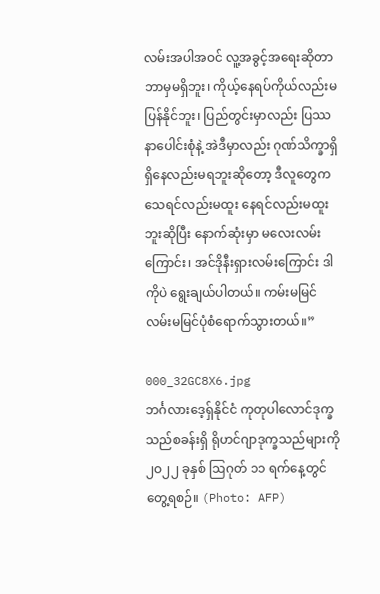လမ်းအပါအဝင် လူ့အခွင့်အရေးဆိုတာ ဘာမှမရှိဘူး၊ ကိုယ့်နေရပ်ကိုယ်လည်းမပြန်နိုင်ဘူး၊ ပြည်တွင်းမှာလည်း ပြဿနာပေါင်းစုံနဲ့ အဲဒီမှာလည်း ဂုဏ်သိက္ခာရှိရှိနေလည်းမရဘူးဆိုတော့ ဒီလူတွေက သေရင်လည်းမထူး နေရင်လည်းမထူးဘူးဆိုပြီး နောက်ဆုံးမှာ မလေးလမ်းကြောင်း၊ အင်ဒိုနီးရှားလမ်းကြောင်း ဒါကိုပဲ ရွေးချယ်ပါတယ်။ ကမ်းမမြင် လမ်းမမြင်ပုံစံရောက်သွားတယ်။”

000_32GC8X6.jpg
ဘင်္ဂလားဒေ့ရှ်နိုင်ငံ ကုတုပါလောင်ဒုက္ခသည်စခန်းရှိ ရိုဟင်ဂျာဒုက္ခသည်များကို ၂ဝ၂၂ ခုနှစ် ဩဂုတ် ၁၁ ရက်နေ့တွင် တွေ့ရစဉ်။ (Photo: AFP)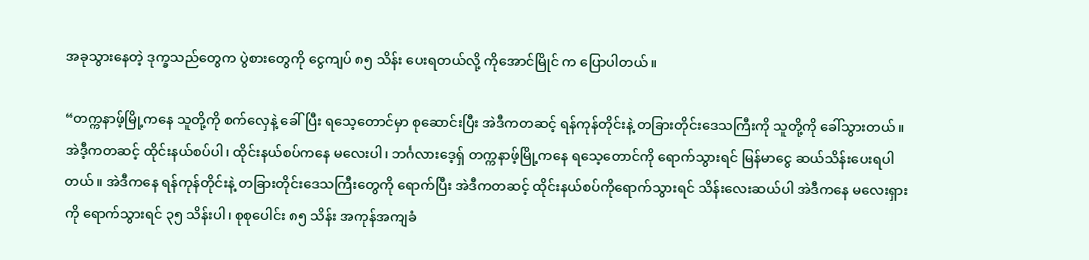အခုသွားနေတဲ့ ဒုက္ခသည်တွေက ပွဲစားတွေကို ငွေကျပ် ၈၅ သိန်း ပေးရတယ်လို့ ကိုအောင်မြိုင် က ပြောပါတယ်။

“တက္ကနာဖ့်မြို့ကနေ သူတို့ကို စက်လှေနဲ့ ခေါ်ပြီး ရသေ့တောင်မှာ စုဆောင်းပြီး အဲဒီကတဆင့် ရန်ကုန်တိုင်းနဲ့ တခြားတိုင်းဒေသကြီးကို သူတို့ကို ခေါ်သွားတယ်။ အဲဒီ့ကတဆင့် ထိုင်းနယ်စပ်ပါ၊ ထိုင်းနယ်စပ်ကနေ မလေးပါ၊ ဘင်္ဂလားဒေ့ရှ် တက္ကနာဖ့်မြို့ကနေ ရသေ့တောင်ကို ရောက်သွားရင် မြန်မာငွေ ဆယ်သိန်းပေးရပါတယ်။ အဲဒီကနေ ရန်ကုန်တိုင်းနဲ့ တခြားတိုင်းဒေသကြီးတွေကို ရောက်ပြီး အဲဒီကတဆင့် ထိုင်းနယ်စပ်ကိုရောက်သွားရင် သိန်းလေးဆယ်ပါ အဲဒီကနေ မလေးရှားကို ရောက်သွားရင် ၃၅ သိန်းပါ၊ စုစုပေါင်း ၈၅ သိန်း အကုန်အကျခံ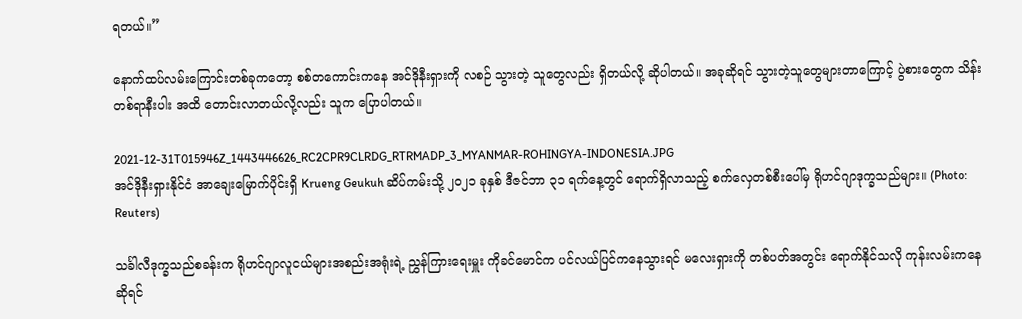ရတယ်။”

နောက်ထပ်လမ်းကြောင်းတစ်ခုကတော့ စစ်တကောင်းကနေ အင်ဒိုနီးရှားကို လစဉ် သွားတဲ့ သူတွေလည်း ရှိတယ်လို့ ဆိုပါတယ်။ အခုဆိုရင် သွားတဲ့သူတွေများတာကြောင့် ပွဲစားတွေက သိန်းတစ်ရာနီးပါး အထိ တောင်းလာတယ်လို့လည်း သူက ပြောပါတယ်။

2021-12-31T015946Z_1443446626_RC2CPR9CLRDG_RTRMADP_3_MYANMAR-ROHINGYA-INDONESIA.JPG
အင်ဒိုနီးရှားနိုင်ငံ အာချေးမြောက်ပိုင်းရှိ Krueng Geukuh ဆိပ်ကမ်းသို့ ၂ဝ၂၁ ခုနှစ် ဒီဇင်ဘာ ၃၁ ရက်နေ့တွင် ရောက်ရှိလာသည့် စက်လှေတစ်စီးပေါ်မှ ရိုဟင်ဂျာဒုက္ခသည်များ။ (Photo: Reuters)

သင်္ခါလီဒုက္ခသည်စခန်းက ရိုဟင်ဂျာလူငယ်များအစည်းအရုံးရဲ့ ညွှန်ကြားရေးမှူး ကိုခင်မောင်က ပင်လယ်ပြင်ကနေသွားရင် မလေးရှားကို တစ်ပတ်အတွင်း ရောက်နိုင်သလို ကုန်းလမ်းကနေဆိုရင်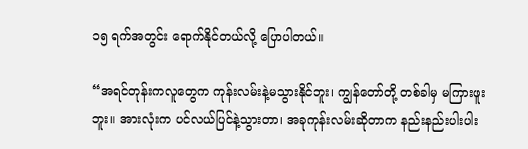၁၅ ရက်အတွင်း ရောက်နိုင်တယ်လို့ ပြောပါတယ်။

“အရင်တုန်းကလူတွေက ကုန်းလမ်းနဲ့မသွားနိုင်ဘူး၊ ကျွန်တော်တို့ တစ်ခါမှ မကြားဖူးဘူး။ အားလုံးက ပင်လယ်ပြင်နဲ့သွားတာ၊ အခုကုန်းလမ်းဆိုတာက နည်းနည်းပါးပါး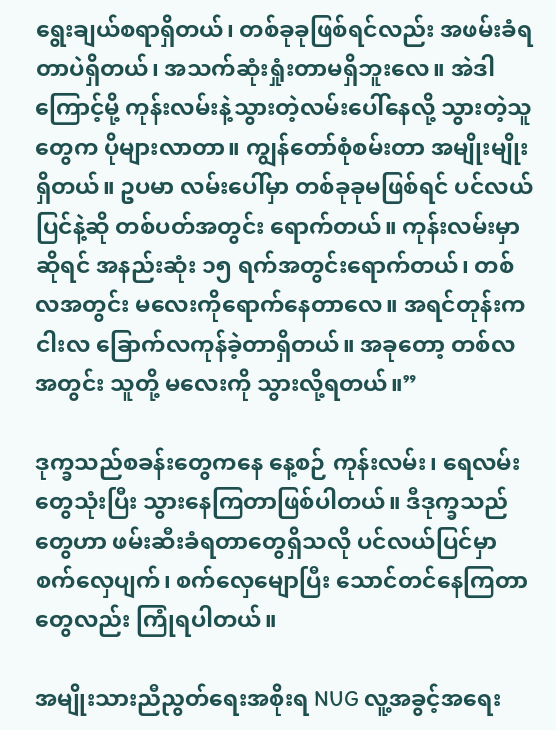ရွေးချယ်စရာရှိတယ်၊ တစ်ခုခုဖြစ်ရင်လည်း အဖမ်းခံရတာပဲရှိတယ်၊ အသက်ဆုံးရှုံးတာမရှိဘူးလေ။ အဲဒါကြောင့်မို့ ကုန်းလမ်းနဲ့သွားတဲ့လမ်းပေါ်နေလို့ သွားတဲ့သူတွေက ပိုများလာတာ။ ကျွန်တော်စုံစမ်းတာ အမျိုးမျိုးရှိတယ်။ ဥပမာ လမ်းပေါ်မှာ တစ်ခုခုမဖြစ်ရင် ပင်လယ်ပြင်နဲ့ဆို တစ်ပတ်အတွင်း ရောက်တယ်။ ကုန်းလမ်းမှာဆိုရင် အနည်းဆုံး ၁၅ ရက်အတွင်းရောက်တယ်၊ တစ်လအတွင်း မလေးကိုရောက်နေတာလေ။ အရင်တုန်းက ငါးလ ခြောက်လကုန်ခဲ့တာရှိတယ်။ အခုတော့ တစ်လအတွင်း သူတို့ မလေးကို သွားလို့ရတယ်။”

ဒုက္ခသည်စခန်းတွေကနေ နေ့စဉ် ကုန်းလမ်း၊ ရေလမ်းတွေသုံးပြီး သွားနေကြတာဖြစ်ပါတယ်။ ဒီဒုက္ခသည်တွေဟာ ဖမ်းဆီးခံရတာတွေရှိသလို ပင်လယ်ပြင်မှာစက်လှေပျက်၊ စက်လှေမျောပြီး သောင်တင်နေကြတာတွေလည်း ကြုံရပါတယ်။

အမျိုးသားညီညွတ်ရေးအစိုးရ NUG လူ့အခွင့်အရေး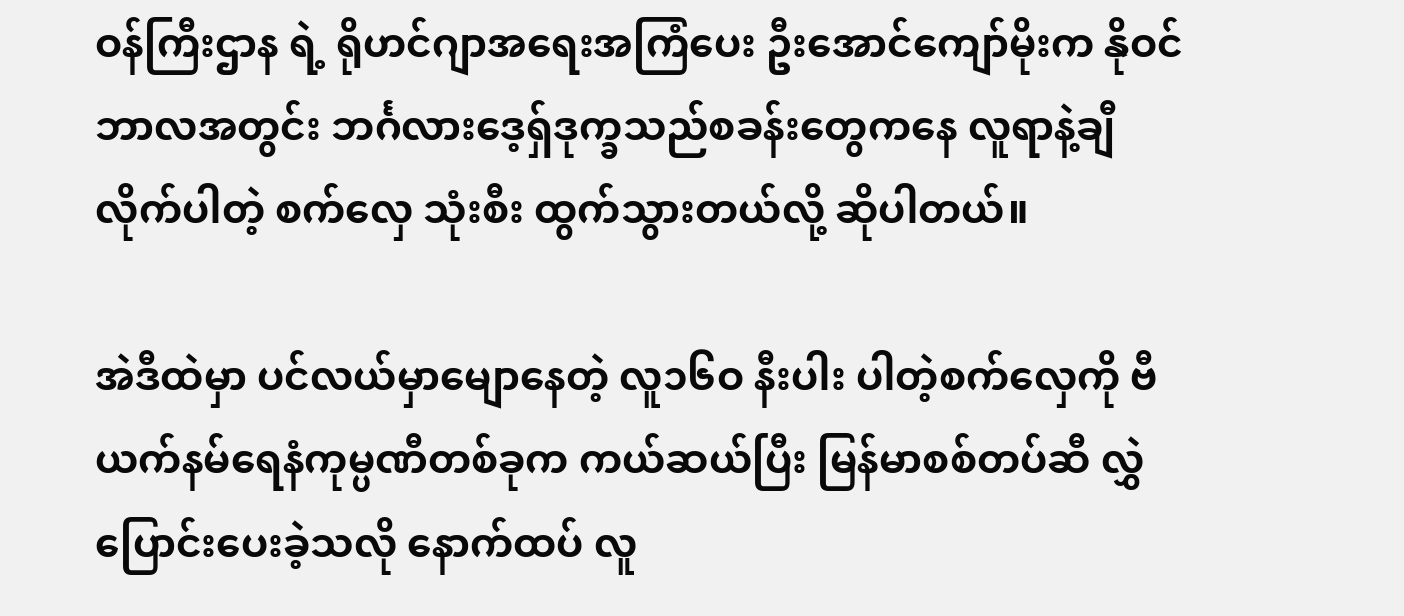ဝန်ကြီးဌာန ရဲ့ ရိုဟင်ဂျာအရေးအကြံပေး ဦးအောင်ကျော်မိုးက နိုဝင်ဘာလအတွင်း ဘင်္ဂလားဒေ့ရှ်ဒုက္ခသည်စခန်းတွေကနေ လူရာနဲ့ချီလိုက်ပါတဲ့ စက်လှေ သုံးစီး ထွက်သွားတယ်လို့ ဆိုပါတယ်။

အဲဒီထဲမှာ ပင်လယ်မှာမျောနေတဲ့ လူ၁၆ဝ နီးပါး ပါတဲ့စက်လှေကို ဗီယက်နမ်ရေနံကုမ္ပဏီတစ်ခုက ကယ်ဆယ်ပြီး မြန်မာစစ်တပ်ဆီ လွှဲပြောင်းပေးခဲ့သလို နောက်ထပ် လူ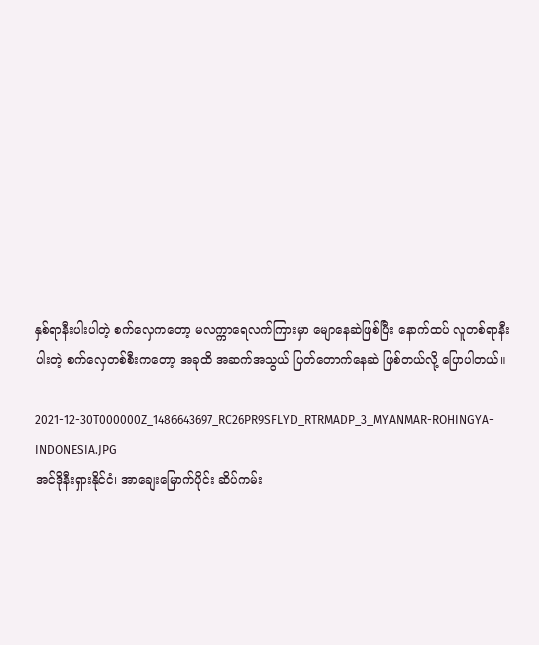နှစ်ရာနီးပါးပါတဲ့ စက်လှေကတော့ မလက္ကာရေလက်ကြားမှာ မျောနေဆဲဖြစ်ပြီး နောက်ထပ် လူတစ်ရာနီးပါးတဲ့ စက်လှေတစ်စီးကတော့ အခုထိ အဆက်အသွယ် ပြတ်တောက်နေဆဲ ဖြစ်တယ်လို့ ပြောပါတယ်။

2021-12-30T000000Z_1486643697_RC26PR9SFLYD_RTRMADP_3_MYANMAR-ROHINGYA-INDONESIA.JPG
အင်ဒိုနီးရှားနိုင်ငံ၊ အာချေးမြောက်ပိုင်း ဆိပ်ကမ်း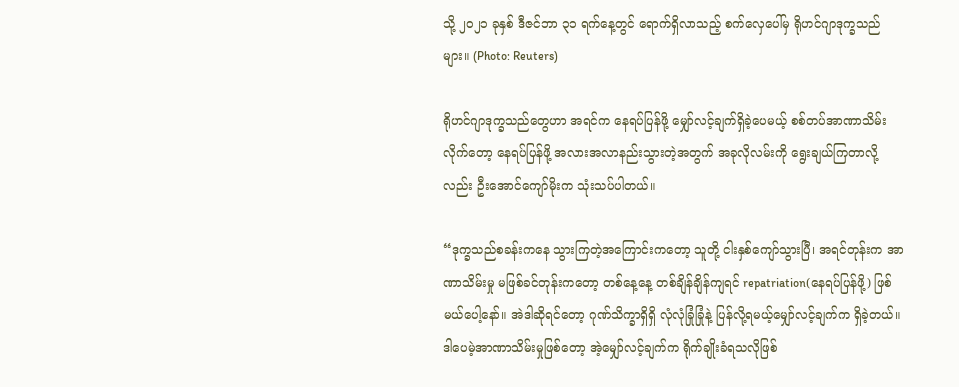သို့ ၂ဝ၂၁ ခုနှစ် ဒီဇင်ဘာ ၃၁ ရက်နေ့တွင် ရောက်ရှိလာသည့် စက်လှေပေါ်မှ ရိုဟင်ဂျာဒုက္ခသည်များ။ (Photo: Reuters)

ရိုဟင်ဂျာဒုက္ခသည်တွေဟာ အရင်က နေရပ်ပြန်ဖို့ မျှော်လင့်ချက်ရှိခဲ့ပေမယ့် စစ်တပ်အာဏာသိမ်းလိုက်တော့ နေရပ်ပြန်ဖို့ အလားအလာနည်းသွားတဲ့အတွက် အခုလိုလမ်းကို ရွေးချယ်ကြတာလို့လည်း ဦးအောင်ကျော်မိုးက သုံးသပ်ပါတယ်။

“ဒုက္ခသည်စခန်းကနေ သွားကြတဲ့အကြောင်းကတော့ သူတို့ ငါးနှစ်ကျော်သွားပြီ၊ အရင်တုန်းက အာဏာသိမ်းမှု မဖြစ်ခင်တုန်းကတော့ တစ်နေ့နေ့ တစ်ချိန်ချိန်ကျရင် repatriation(နေရပ်ပြန်ဖို့) ဖြစ်မယ်ပေါ့နော်။ အဲဒါဆိုရင်တော့ ဂုဏ်သိက္ခာရှိရှိ လုံလုံခြုံခြုံနဲ့ ပြန်လို့ရမယ့်မျှော်လင့်ချက်က ရှိခဲ့တယ်။ ဒါပေမဲ့အာဏာသိမ်းမှုဖြစ်တော့ အဲ့မျှော်လင့်ချက်က ရိုက်ချိုးခံရသလိုဖြစ်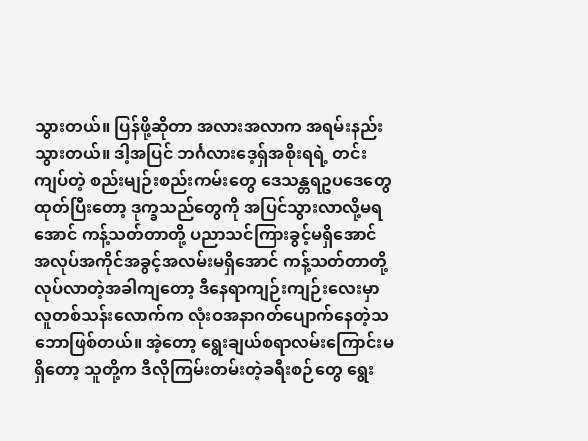သွားတယ်။ ပြန်ဖို့ဆိုတာ အလားအလာက အရမ်းနည်းသွားတယ်။ ဒါ့အပြင် ဘင်္ဂလားဒေ့ရှ်အစိုးရရဲ့ တင်းကျပ်တဲ့ စည်းမျဉ်းစည်းကမ်းတွေ ဒေသန္တရဥပဒေတွေထုတ်ပြီးတော့ ဒုက္ခသည်တွေကို အပြင်သွားလာလို့မရအောင် ကန့်သတ်တာတို့ ပညာသင်ကြားခွင့်မရှိအောင် အလုပ်အကိုင်အခွင့်အလမ်းမရှိအောင် ကန့်သတ်တာတို့လုပ်လာတဲ့အခါကျတော့ ဒီနေရာကျဉ်းကျဉ်းလေးမှာ လူတစ်သန်းလောက်က လုံးဝအနာဂတ်ပျောက်နေတဲ့သဘောဖြစ်တယ်။ အဲ့တော့ ရွေးချယ်စရာလမ်းကြောင်းမရှိတော့ သူတို့က ဒီလိုကြမ်းတမ်းတဲ့ခရီးစဉ်တွေ ရွေး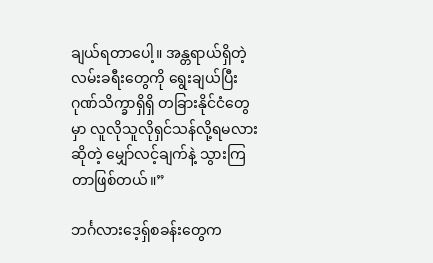ချယ်ရတာပေါ့။ အန္တရာယ်ရှိတဲ့လမ်းခရီးတွေကို ရွေးချယ်‌ပြီး ဂုဏ်သိက္ခာရှိရှိ တခြားနိုင်ငံတွေမှာ လူလိုသူလိုရှင်သန်လို့ရမလားဆို‌တဲ့ မျှော်လင့်ချက်နဲ့ သွားကြတာဖြစ်တယ်။”

ဘင်္ဂလားဒေ့ရှ်စခန်းတွေက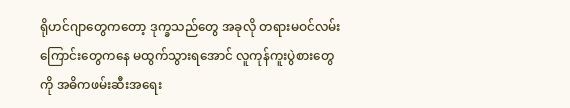ရိုဟင်ဂျာတွေကတော့ ဒုက္ခသည်တွေ အခုလို တရားမဝင်လမ်းကြောင်းတွေကနေ မထွက်သွားရအောင် လူကုန်ကူးပွဲစားတွေကို အဓိကဖမ်းဆီးအရေး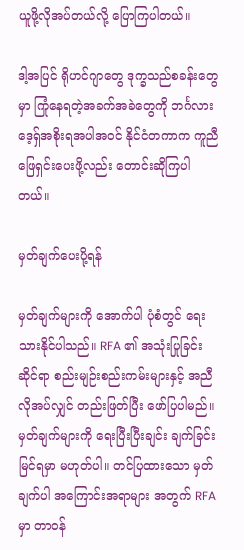ယူဖို့လိုအပ်တယ်လို့ ပြောကြပါတယ်။

ဒါ့အပြင် ရိုဟင်ဂျာတွေ ဒုက္ခသည်စခန်းတွေမှာ ကြုံနေရတဲ့အခက်အခဲတွေကို ဘင်္ဂလားဒေ့ရှ်အစိုးရအပါအဝင် နိုင်ငံတကာက ကူညီဖြေရှင်းပေးဖို့လည်း တောင်းဆိုကြပါတယ်။

မှတ်ချက်ပေးပို့ရန်

မှတ်ချက်များကို အောက်ပါ ပုံစံတွင် ရေးသားနိုင်ပါသည်။ RFA ၏ အသုံးပြုခြင်းဆိုင်ရာ စည်းမျဉ်းစည်းကမ်းများနှင့် အညီ လိုအပ်လျှင် တည်းဖြတ်ပြီး ဖော်ပြပါမည်။ မှတ်ချက်များကို ရေးပြီးပြီးချင်း ချက်ခြင်း မြင်ရမှာ မဟုတ်ပါ။ တင်ပြထားသော မှတ်ချက်ပါ အကြောင်းအရာများ အတွက် RFA မှာ တာဝန်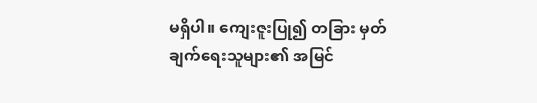မရှိပါ။ ကျေးဇူးပြု၍ တခြား မှတ်ချက်ရေးသူများ၏ အမြင်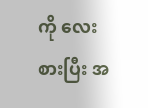ကို လေးစားပြီး အ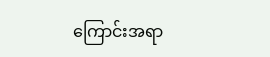ကြောင်းအရာ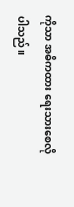ကိုသာ အဓိကထား ရေးသားစေလိုပါသည်။